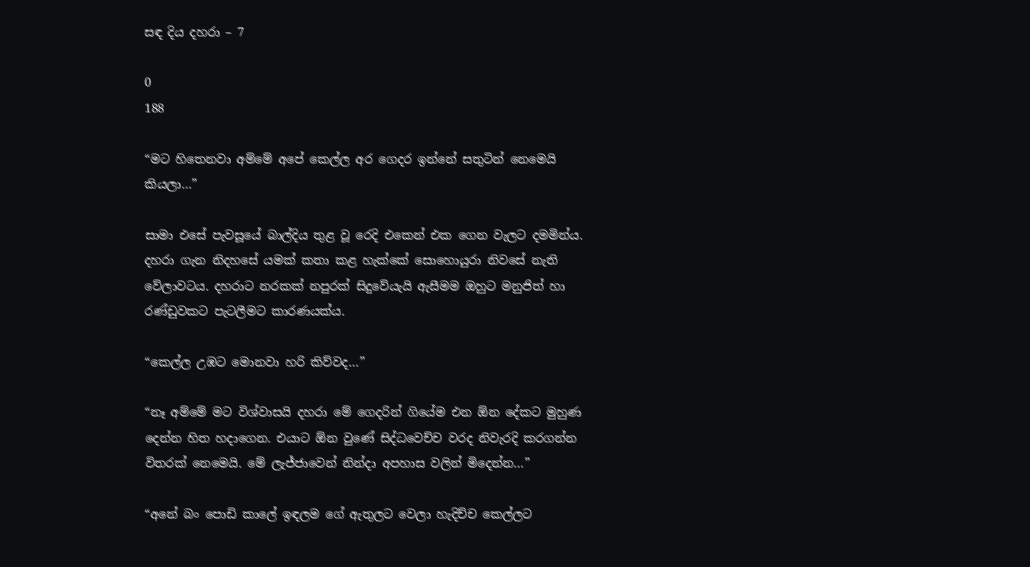සඳ දිය දහරා – 7

0
188

“මට හිතෙනවා අම්මේ අපේ කෙල්ල අර ගෙදර ඉන්නේ සතුටින් නෙමෙයි කියලා…”

සාමා එසේ පැවසූයේ බාල්දිය තුළ වූ රෙදි එකෙන් එක ගෙන වැලට දමමින්ය. දහරා ගැන නිදහසේ යමක් කතා කළ හැක්කේ සොහොයුරා නිවසේ නැති වේලාවටය. දහරාට නරකක් නපුරක් සිදුවේයැයි ඇසීමම ඔහුට මනුජිත් හා රණ්ඩුවකට පැටලීමට කාරණයක්ය.

“කෙල්ල උඹට මොනවා හරි කිව්වද…”

“නෑ අම්මේ මට විශ්වාසයි දහරා මේ ගෙදරින් ගියේම එන ඕන දේකට මුහුණ දෙන්න හිත හදාගෙන. එයාට ඕන වුණේ සිද්ධවෙච්ච වරද නිවැරදි කරගන්න විතරක් නෙමෙයි. මේ ලැජ්ජාවෙන් නින්දා අපහාස වලින් මිදෙන්න…”

“අනේ බං පොඩි කාලේ ඉඳලම ගේ ඇතුලට වෙලා හැදිච්ච කෙල්ලට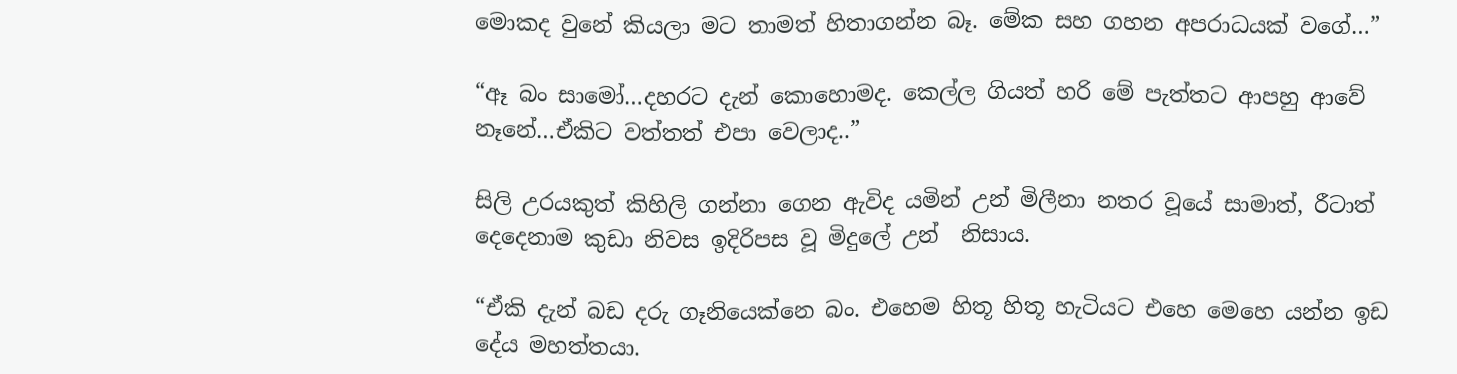මොකද වුනේ කියලා මට තාමත් හිතාගන්න බෑ. මේක සහ ගහන අපරාධයක් වගේ…”

“ඈ බං සාමෝ…දහරට දැන් කොහොමද. කෙල්ල ගියත් හරි මේ පැත්තට ආපහු ආවේ නෑනේ…ඒකිට වත්තත් එපා වෙලාද..”

සිලි උරයකුත් කිහිලි ගන්නා ගෙන ඇවිද යමින් උන් මිලීනා නතර වූයේ සාමාත්, රීටාත් දෙදෙනාම කුඩා නිවස ඉදිරිපස වූ මිදුලේ උන්  නිසාය.

“ඒකි දැන් බඩ දරු ගෑනියෙක්නෙ බං. එහෙම හිතූ හිතූ හැටියට එහෙ මෙහෙ යන්න ඉඩ දේය මහත්තයා.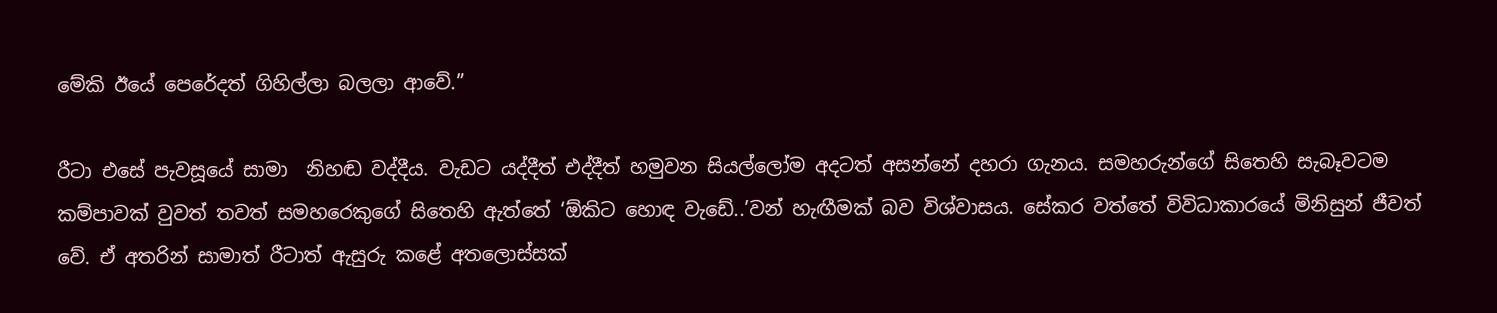මේකි ඊයේ පෙරේදත් ගිහිල්ලා බලලා ආවේ.”

රීටා එසේ පැවසූයේ සාමා  නිහඬ වද්දීය. වැඩට යද්දීත් එද්දීත් හමුවන සියල්ලෝම අදටත් අසන්නේ දහරා ගැනය. සමහරුන්ගේ සිතෙහි සැබෑවටම කම්පාවක් වුවත් තවත් සමහරෙකුගේ සිතෙහි ඇත්තේ ‘ඕකිට හොඳ වැඩේ..’වන් හැඟීමක් බව විශ්වාසය. සේකර වත්තේ විවිධාකාරයේ මිනිසුන් ජීවත් වේ. ඒ අතරින් සාමාත් රීටාත් ඇසුරු කළේ අතලොස්සක්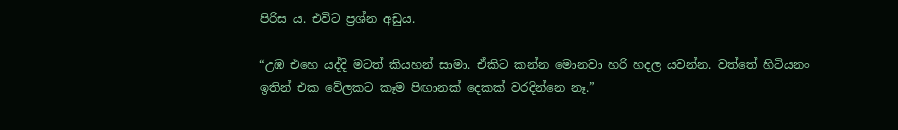පිරිස ය. එවිට ප්‍රශ්න අඩුය.

“උඹ එහෙ යද්දි මටත් කියහන් සාමා. ඒකිට කන්න මොනවා හරි හදල යවන්න. වත්තේ හිටියනං ඉතින් එක වේලකට කෑම පිඟානක් දෙකක් වරදින්නෙ නෑ.”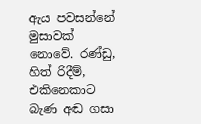ඇය පවසන්නේ මුසාවක් නොවේ. රණ්ඩු, හිත් රිදීම්, එකිනෙකාට බැණ අඬ ගසා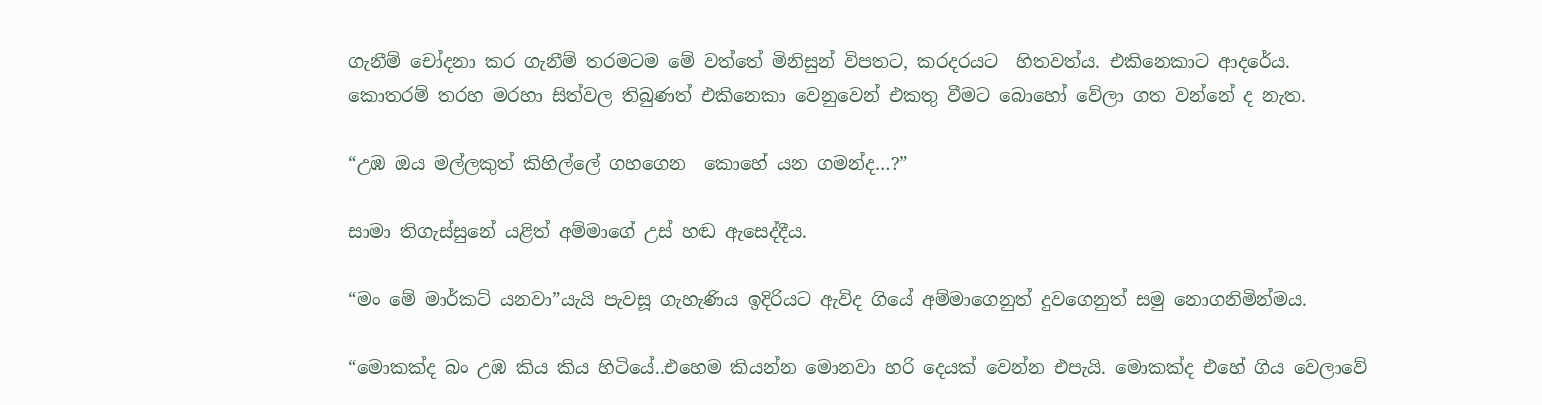ගැනීම් චෝදනා කර ගැනීම් තරමටම මේ වත්තේ මිනිසුන් විපතට, කරදරයට  හිතවත්ය. එකිනෙකාට ආදරේය. කොතරම් තරහ මරහා සිත්වල තිබුණත් එකිනෙකා වෙනුවෙන් එකතු වීමට බොහෝ වේලා ගත වන්නේ ද නැත.

“උඹ ඔය මල්ලකුත් කිහිල්ලේ ගහගෙන  කොහේ යන ගමන්ද…?”

සාමා තිගැස්සුනේ යළිත් අම්මාගේ උස් හඬ ඇසෙද්දීය.

“මං මේ මාර්කට් යනවා”යැයි පැවසූ ගැහැණිය ඉදිරියට ඇවිද ගියේ අම්මාගෙනුත් දුවගෙනුත් සමු නොගනිමින්මය.

“මොකක්ද බං උඹ කිය කිය හිටියේ..එහෙම කියන්න මොනවා හරි දෙයක් වෙන්න එපැයි. මොකක්ද එහේ ගිය වෙලාවේ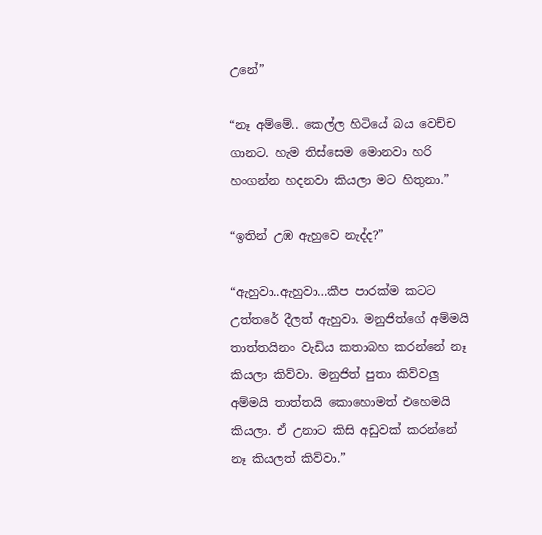උනේ”

“නෑ අම්මේ.. කෙල්ල හිටියේ බය වෙච්ච ගානට. හැම තිස්සෙම මොනවා හරි හංගන්න හදනවා කියලා මට හිතුනා.”

“ඉතින් උඹ ඇහුවෙ නැද්ද?”

“ඇහුවා..ඇහුවා…කීප පාරක්ම කටට උත්තරේ දීලත් ඇහුවා. මනුජිත්ගේ අම්මයි තාත්තයිනං වැඩිය කතාබහ කරන්නේ නෑ කියලා කිව්වා. මනුජිත් පුතා කිව්වලු අම්මයි තාත්තයි කොහොමත් එහෙමයි කියලා. ඒ උනාට කිසි අඩුවක් කරන්නේ නෑ කියලත් කිව්වා.”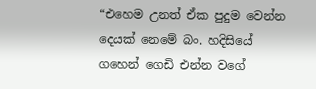“එහෙම උනත් ඒක පුදුම වෙන්න දෙයක් නෙමේ බං. හදිසියේ ගහෙන් ගෙඩි එන්න වගේ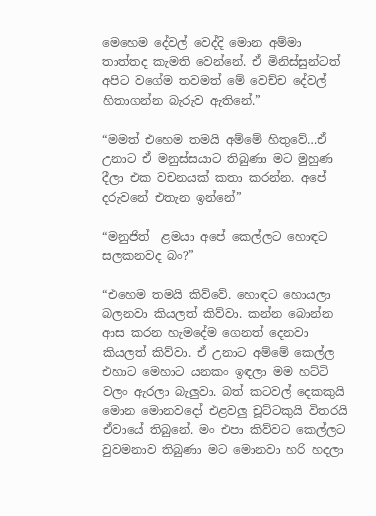මෙහෙම දේවල් වෙද්දි මොන අම්මා තාත්තද කැමති වෙන්නේ. ඒ මිනිස්සුන්ටත් අපිට වගේම තවමත් මේ වෙච්ච දේවල් හිතාගන්න බැරුව ඇතිනේ.”

“මමත් එහෙම තමයි අම්මේ හිතුවේ…ඒ උනාට ඒ මනුස්සයාට තිබුණා මට මුහුණ දීලා එක වචනයක් කතා කරන්න. අපේ දරුවනේ එතැන ඉන්නේ”

“මනුජිත්  ළමයා අපේ කෙල්ලට හොඳට සලකනවද බං?”

“එහෙම තමයි කිව්වේ. හොඳට හොයලා බලනවා කියලත් කිව්වා. කන්න බොන්න ආස කරන හැමදේම ගෙනත් දෙනවා කියලත් කිව්වා. ඒ උනාට අම්මේ කෙල්ල එහාට මෙහාට යනකං ඉඳලා මම හට්ටි වලං ඇරලා බැලුවා. බත් කටවල් දෙකකුයි මොන මොනවදෝ එළවලු චූට්ටකුයි විතරයි ඒවායේ තිබුනේ. මං එපා කිව්වට කෙල්ලට වුවමනාව තිබුණා මට මොනවා හරි හදලා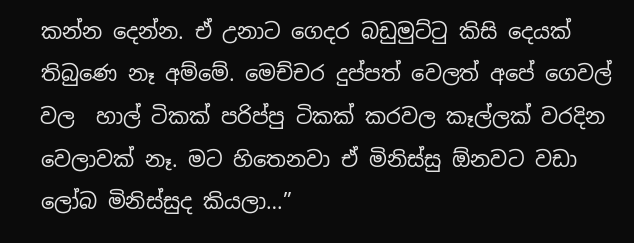කන්න දෙන්න. ඒ උනාට ගෙදර බඩුමුට්ටු කිසි දෙයක් තිබුණෙ නෑ අම්මේ. මෙච්චර දුප්පත් වෙලත් අපේ ගෙවල් වල  හාල් ටිකක් පරිප්පු ටිකක් කරවල කෑල්ලක් වරදින වෙලාවක් නෑ. මට හිතෙනවා ඒ මිනිස්සු ඕනවට වඩා ලෝබ මිනිස්සුද කියලා…”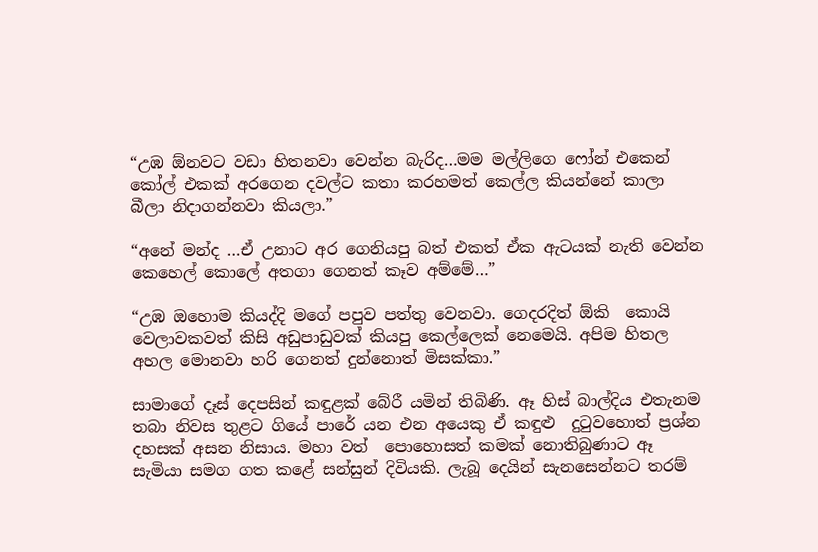“උඹ ඕනවට වඩා හිතනවා වෙන්න බැරිද…මම මල්ලිගෙ ෆෝන් එකෙන් කෝල් එකක් අරගෙන දවල්ට කතා කරහමත් කෙල්ල කියන්නේ කාලා බීලා නිදාගන්නවා කියලා.”

“අනේ මන්ද …ඒ උනාට අර ගෙනියපු බත් එකත් ඒක ඇටයක් නැති වෙන්න කෙහෙල් කොලේ අතගා ගෙනත් කෑව අම්මේ…”

“උඹ ඔහොම කියද්දි මගේ පපුව පත්තු වෙනවා. ගෙදරදිත් ඕකි  කොයි වෙලාවකවත් කිසි අඩුපාඩුවක් කියපු කෙල්ලෙක් නෙමෙයි. අපිම හිතල අහල මොනවා හරි ගෙනත් දුන්නොත් මිසක්කා.”

සාමාගේ දෑස් දෙපසින් කඳුළක් බේරී යමින් තිබිණි. ඈ හිස් බාල්දිය එතැනම තබා නිවස තුළට ගියේ පාරේ යන එන අයෙකු ඒ කඳුළු  දුටුවහොත් ප්‍රශ්න දහසක් අසන නිසාය. මහා වත්  පොහොසත් කමක් නොතිබුණාට ඈ සැමියා සමග ගත කළේ සන්සුන් දිවියකි. ලැබූ දෙයින් සැනසෙන්නට තරම්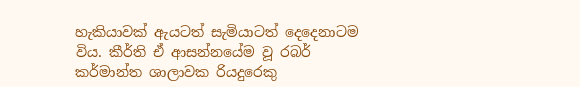හැකියාවක් ඇයටත් සැමියාටත් දෙදෙනාටම විය. කීර්ති ඒ ආසන්නයේම වූ රබර් කර්මාන්ත ශාලාවක රියදුරෙකු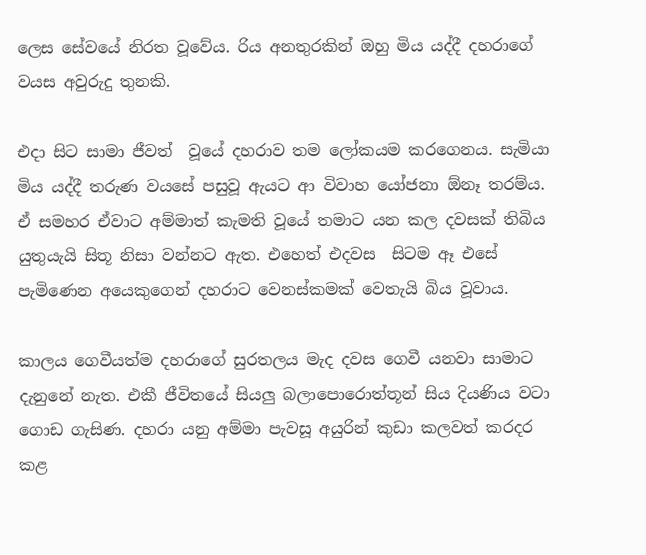ලෙස සේවයේ නිරත වූවේය. රිය අනතුරකින් ඔහු මිය යද්දී දහරාගේ වයස අවුරුදු තුනකි.

එදා සිට සාමා ජීවත්  වූයේ දහරාව තම ලෝකයම කරගෙනය. සැමියා මිය යද්දී තරුණ වයසේ පසුවූ ඇයට ආ විවාහ යෝජනා ඕනෑ තරම්ය. ඒ සමහර ඒවාට අම්මාත් කැමති වූයේ තමාට යන කල දවසක් තිබිය යුතුයැයි සිතූ නිසා වන්නට ඇත. එහෙත් එදවස  සිටම ඈ එසේ පැමිණෙන අයෙකුගෙන් දහරාට වෙනස්කමක් වෙතැයි බිය වූවාය.

කාලය ගෙවීයත්ම දහරාගේ සුරතලය මැද දවස ගෙවී යනවා සාමාට දැනුනේ නැත. එකී ජීවිතයේ සියලු බලාපොරොත්තූන් සිය දියණිය වටා ගොඩ ගැසිණ. දහරා යනු අම්මා පැවසූ අයුරින් කුඩා කලවත් කරදර කළ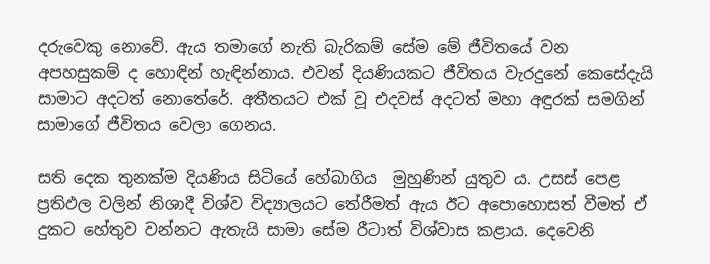දරුවෙකු නොවේ. ඇය තමාගේ නැති බැරිකම් සේම මේ ජීවිතයේ වන අපහසුකම් ද හොඳින් හැඳින්නාය. එවන් දියණියකට ජීවිතය වැරදුනේ කෙසේදැයි සාමාට අදටත් නොතේරේ. අතීතයට එක් වූ එදවස් අදටත් මහා අඳුරක් සමගින් සාමාගේ ජීවිතය වෙලා ගෙනය.

සති දෙක තුනක්ම දියණිය සිටියේ හේබාගිය  මුහුණින් යුතුව ය. උසස් පෙළ ප්‍රතිඵල වලින් නිශාදී විශ්ව විද්‍යාලයට තේරීමත් ඇය ඊට අපොහොසත් වීමත් ඒ දුකට හේතුව වන්නට ඇතැයි සාමා සේම රීටාත් විශ්වාස කළාය. දෙවෙනි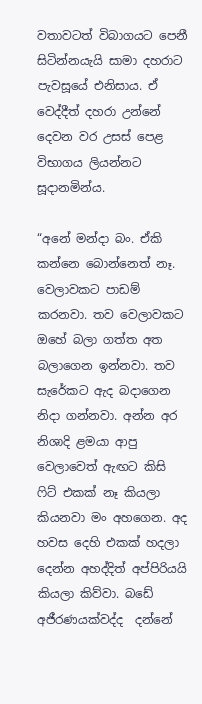වතාවටත් විබාගයට පෙනී සිටින්නයැයි සාමා දහරාට පැවසූයේ එනිසාය. ඒ වෙද්දීත් දහරා උන්නේ දෙවන වර උසස් පෙළ විභාගය ලියන්නට සූදානමින්ය.

“අනේ මන්දා බං. ඒකි කන්නෙ බොන්නෙත් නෑ.  වෙලාවකට පාඩම් කරනවා. තව වෙලාවකට ඔහේ බලා ගත්ත අත  බලාගෙන ඉන්නවා. තව සැරේකට ඇද බදාගෙන නිදා ගන්නවා. අන්න අර නිශාදි ළමයා ආපු වෙලාවෙත් ඇඟට කිසි ෆිට් එකක් නෑ කියලා කියනවා මං අහගෙන. අද හවස දෙහි එකක් හදලා දෙන්න අහද්දිත් අප්පිරියයි කියලා කිව්වා. බඩේ අජීරණයක්වද්ද  දන්නේ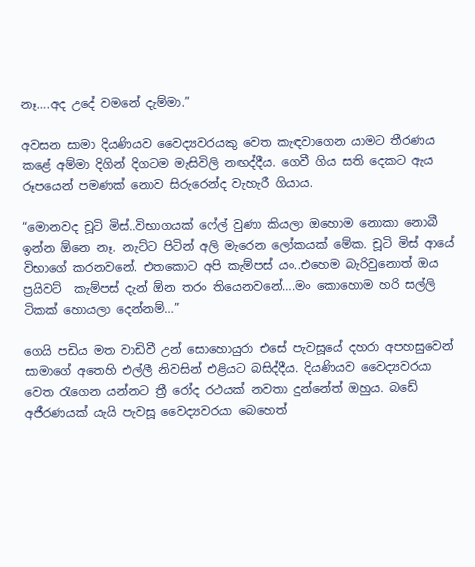නෑ….අද උදේ වමනේ දැම්මා.”

අවසන සාමා දියණියව වෛද්‍යවරයකු වෙත කැඳවාගෙන යාමට තීරණය කළේ අම්මා දිගින් දිගටම මැසිවිලි නඟද්දීය. ගෙවී ගිය සති දෙකට ඇය රූපයෙන් පමණක් නොව සිරුරෙන්ද වැහැරී ගියාය.

“මොනවද චූටි මිස්..විභාගයක් ෆේල් වුණා කියලා ඔහොම නොකා නොබී  ඉන්න ඕනෙ නෑ. නැට්ට පිටින් අලි මැරෙන ලෝකයක් මේක. චූටි මිස් ආයේ විභාගේ කරනවනේ. එතකොට අපි කැම්පස් යං..එහෙම බැරිවුනොත් ඔය ප්‍රයිවට්  කැම්පස් දැන් ඕන තරං තියෙනවනේ….මං කොහොම හරි සල්ලි ටිකක් හොයලා දෙන්නම්…”

ගෙයි පඩිය මත වාඩිවී උන් සොහොයුරා එසේ පැවසූයේ දහරා අපහසුවෙන් සාමාගේ අතෙහි එල්ලී නිවසින් එළියට බසිද්දීය. දියණියව වෛද්‍යවරයා වෙත රැගෙන යන්නට ත්‍රී රෝද රථයක් නවතා දුන්නේත් ඔහුය. බඩේ අජීරණයක් යැයි පැවසූ වෛද්‍යවරයා බෙහෙත්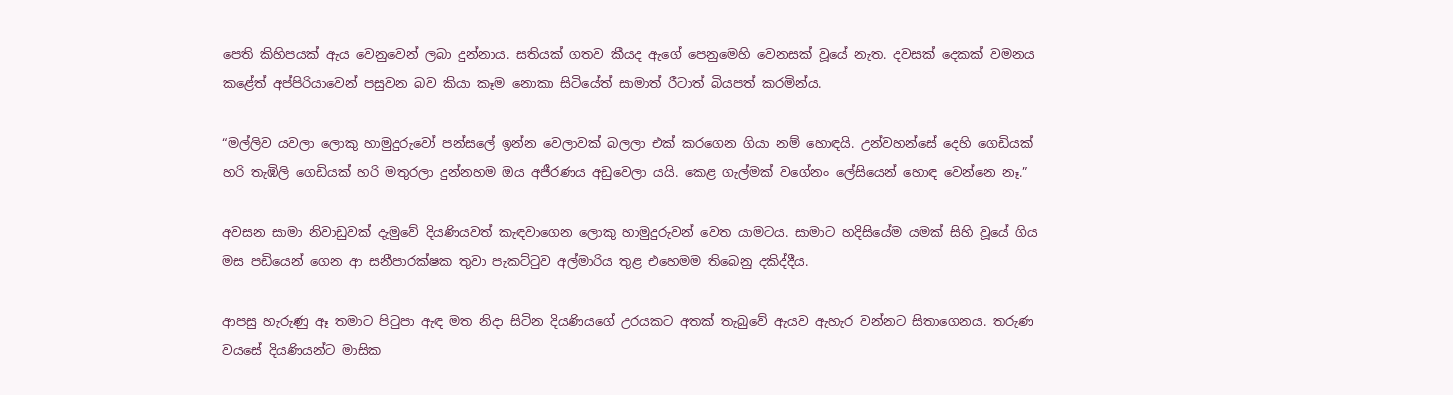පෙති කිහිපයක් ඇය වෙනුවෙන් ලබා දුන්නාය. සතියක් ගතව කීයද ඇගේ පෙනුමෙහි වෙනසක් වූයේ නැත. දවසක් දෙකක් වමනය කළේත් අප්පිරියාවෙන් පසුවන බව කියා කෑම නොකා සිටියේත් සාමාත් රීටාත් බියපත් කරමින්ය.

“මල්ලිව යවලා ලොකු හාමුදුරුවෝ පන්සලේ ඉන්න වෙලාවක් බලලා එක් කරගෙන ගියා නම් හොඳයි. උන්වහන්සේ දෙහි ගෙඩියක් හරි තැඹිලි ගෙඩියක් හරි මතුරලා දුන්නහම ඔය අජීරණය අඩුවෙලා යයි. කෙළ ගැල්මක් වගේනං ලේසියෙන් හොඳ වෙන්නෙ නෑ.”

අවසන සාමා නිවාඩුවක් දැමුවේ දියණියවත් කැඳවාගෙන ලොකු හාමුදුරුවන් වෙත යාමටය. සාමාට හදිසියේම යමක් සිහි වූයේ ගිය මස පඩියෙන් ගෙන ආ සනීපාරක්ෂක තුවා පැකට්ටුව අල්මාරිය තුළ එහෙමම තිබෙනු දකිද්දීය.

ආපසු හැරුණු ඈ තමාට පිටුපා ඇඳ මත නිදා සිටින දියණියගේ උරයකට අතක් තැබුවේ ඇයව ඇහැර වන්නට සිතාගෙනය. තරුණ වයසේ දියණියන්ට මාසික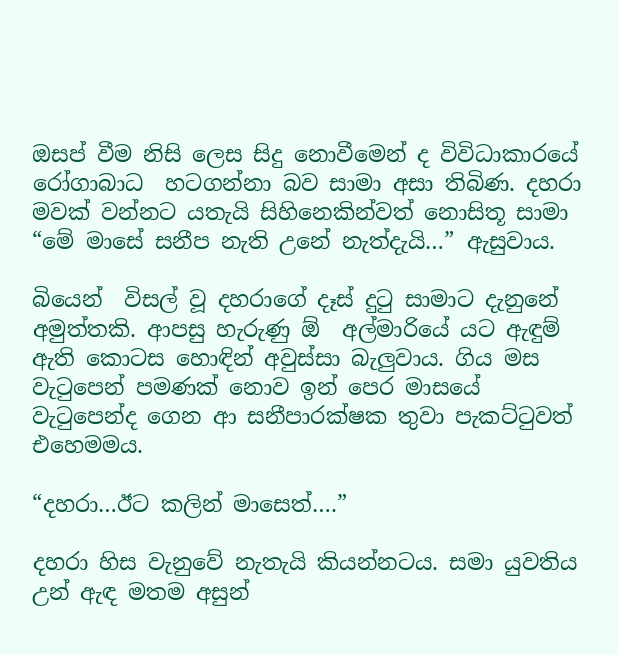ඔසප් වීම නිසි ලෙස සිදු නොවීමෙන් ද විවිධාකාරයේ රෝගාබාධ  හටගන්නා බව සාමා අසා තිබිණ. දහරා මවක් වන්නට යතැයි සිහිනෙකින්වත් නොසිතූ සාමා “මේ මාසේ සනීප නැති උනේ නැත්දැයි…” ඇසුවාය.

බියෙන්  විසල් වූ දහරාගේ දෑස් දුටු සාමාට දැනුනේ අමුත්තකි. ආපසු හැරුණු ඕ  අල්මාරියේ යට ඇඳුම් ඇති කොටස හොඳින් අවුස්සා බැලුවාය. ගිය මස වැටුපෙන් පමණක් නොව ඉන් පෙර මාසයේ වැටුපෙන්ද ගෙන ආ සනීපාරක්ෂක තුවා පැකට්ටුවත් එහෙමමය.

“දහරා…ඊට කලින් මාසෙත්….”

දහරා හිස වැනුවේ නැතැයි කියන්නටය. සමා යුවතිය උන් ඇඳ මතම අසුන්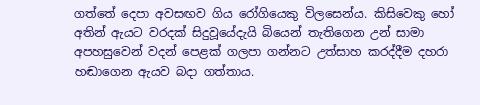ගත්තේ දෙපා අවසඟව ගිය රෝගියෙකු විලසෙන්ය. කිසිවෙකු හෝ අතින් ඇයට වරදක් සිදුවූයේදැයි බියෙන් තැතිගෙන උන් සාමා අපහසුවෙන් වදන් පෙළක් ගලපා ගන්නට උත්සාහ කරද්දීම දහරා හඬාගෙන ඇයව බදා ගත්තාය.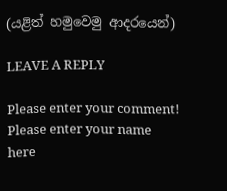(යළිත් හමුවෙමු ආදරයෙන්)

LEAVE A REPLY

Please enter your comment!
Please enter your name here